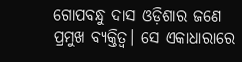ଗୋପବନ୍ଧୁ ଦାସ ଓଡ଼ିଶାର ଜଣେ ପ୍ରମୁଖ ବ୍ୟକ୍ତିତ୍ୱ। ସେ ଏକାଧାରାରେ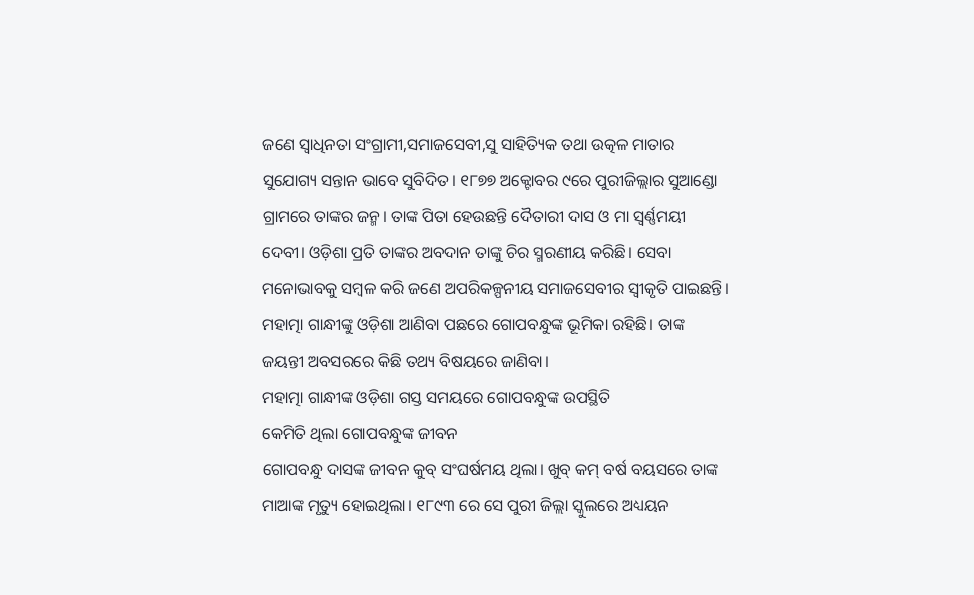ଜଣେ ସ୍ୱାଧିନତା ସଂଗ୍ରାମୀ,ସମାଜସେବୀ,ସୁ ସାହିତ୍ୟିକ ତଥା ଉତ୍କଳ ମାତାର ସୁଯୋଗ୍ୟ ସନ୍ତାନ ଭାବେ ସୁବିଦିତ। ୧୮୭୭ ଅକ୍ଟୋବର ୯ରେ ପୁରୀଜିଲ୍ଲାର ସୁଆଣ୍ଡୋ ଗ୍ରାମରେ ତାଙ୍କର ଜନ୍ମ। ତାଙ୍କ ପିତା ହେଉଛନ୍ତି ଦୈତାରୀ ଦାସ ଓ ମା ସ୍ୱର୍ଣ୍ଣମୟୀ ଦେବୀ। ଓଡ଼ିଶା ପ୍ରତି ତାଙ୍କର ଅବଦାନ ତାଙ୍କୁ ଚିର ସ୍ମରଣୀୟ କରିଛି। ସେବା ମନୋଭାବକୁ ସମ୍ବଳ କରି ଜଣେ ଅପରିକଳ୍ପନୀୟ ସମାଜସେବୀର ସ୍ୱୀକୃତି ପାଇଛନ୍ତି। ମହାତ୍ମା ଗାନ୍ଧୀଙ୍କୁ ଓଡ଼ିଶା ଆଣିବା ପଛରେ ଗୋପବନ୍ଧୁଙ୍କ ଭୂମିକା ରହିଛି। ତାଙ୍କ ଜୟନ୍ତୀ ଅବସରରେ କିଛି ତଥ୍ୟ ବିଷୟରେ ଜାଣିବା।
ମହାତ୍ମା ଗାନ୍ଧୀଙ୍କ ଓଡ଼ିଶା ଗସ୍ତ ସମୟରେ ଗୋପବନ୍ଧୁଙ୍କ ଉପସ୍ଥିତି
କେମିତି ଥିଲା ଗୋପବନ୍ଧୁଙ୍କ ଜୀବନ
ଗୋପବନ୍ଧୁ ଦାସଙ୍କ ଜୀବନ କୁବ୍ ସଂଘର୍ଷମୟ ଥିଲା। ଖୁବ୍ କମ୍ ବର୍ଷ ବୟସରେ ତାଙ୍କ ମାଆଙ୍କ ମୃତ୍ୟୁ ହୋଇଥିଲା। ୧୮୯୩ ରେ ସେ ପୁରୀ ଜିଲ୍ଲା ସ୍କୁଲରେ ଅଧ୍ୟୟନ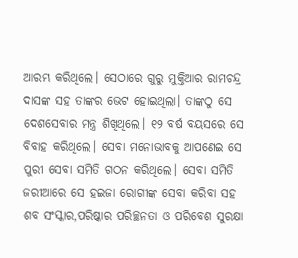ଆରମ୍ଭ କରିଥିଲେ। ସେଠାରେ ଗୁରୁ ମୁକ୍ତିଆର ରାମଚନ୍ଦ୍ର ଦାସଙ୍କ ସହ ତାଙ୍କର ଭେଟ ହୋଇଥିଲା। ତାଙ୍କଠୁ ସେ ଦେଶସେବାର ମନ୍ତ୍ର ଶିଖିଥିଲେ। ୧୨ ବର୍ଷ ବୟସରେ ସେ ବିବାହ କରିଥିଲେ। ସେବା ମନୋଭାବକୁ ଆପଣେଇ ସେ ପୁରୀ ସେବା ସମିତି ଗଠନ କରିଥିଲେ। ସେବା ସମିତି ଜରୀଆରେ ସେ ହଇଜା ରୋଗୀଙ୍କ ସେବା କରିବା ସହ ଶବ ସଂସ୍କାର,ପରିଷ୍କାର ପରିଚ୍ଛନତା ଓ ପରିବେଶ ସୁରକ୍ଷା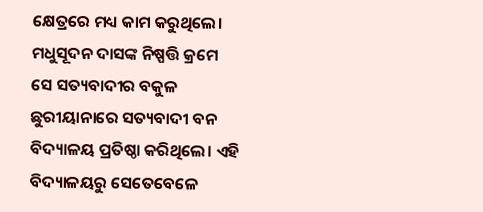କ୍ଷେତ୍ରରେ ମଧ୍ୟ କାମ କରୁଥିଲେ। ମଧୁସୂଦନ ଦାସଙ୍କ ନିଷ୍ପତ୍ତି କ୍ରମେ ସେ ସତ୍ୟବାଦୀର ବକୁଳ ଛୁରୀୟାନାରେ ସତ୍ୟବାଦୀ ବନ ବିଦ୍ୟାଳୟ ପ୍ରତିଷ୍ଠା କରିଥିଲେ। ଏହି ବିଦ୍ୟାଳୟରୁ ସେତେବେଳେ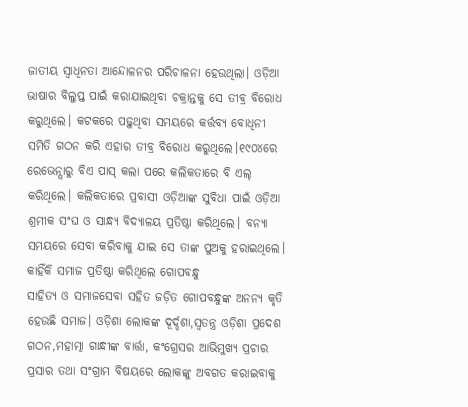ଜାତୀୟ ସ୍ୱାଧିନତା ଆନ୍ଦୋଳନର ପରିଚାଳନା ହେଉଥିଲା। ଓଡ଼ିଆ ଭାଷାର ବିଲୁପ୍ତ ପାଇଁ କରାଯାଇଥିବା ଚକ୍ରାନ୍ତକୁ ସେ ତୀବ୍ର ବିରୋଧ କରୁଥିଲେ। କଟକରେ ପଢ଼ୁଥିବା ସମୟରେ କର୍ତ୍ତବ୍ୟ ବୋଧିନୀ ସମିତି ଗଠନ କରି ଏହାର ତୀବ୍ର ବିରୋଧ କରୁଥିଲେ।୧୯୦୪ରେ ରେଭେନ୍ସାରୁ ବିଏ ପାସ୍ କଲା ପରେ କଲିକତାରେ ବି ଏଲ୍ କରିଥିଲେ। କଲିକତାରେ ପ୍ରବାସୀ ଓଡ଼ିଆଙ୍କ ସୁବିଧା ପାଇଁ ଓଡ଼ିଆ ଶ୍ରମୀକ ସଂଘ ଓ ସାନ୍ଧ୍ୟ ବିଦ୍ୟାଳୟ ପ୍ରତିଷ୍ଠା କରିଥିଲେ। ବନ୍ୟା ସମୟରେ ସେବା କରିବାକୁ ଯାଇ ସେ ତାଙ୍କ ପୁଅକୁ ହରାଇଥିଲେ।
କାହିଁକି ସମାଜ ପ୍ରତିଷ୍ଠା କରିଥିଲେ ଗୋପବନ୍ଧୁ
ସାହିତ୍ୟ ଓ ସମାଜସେବା ସହିତ ଜଡ଼ିତ ଗୋପବନ୍ଧୁଙ୍କ ଅନନ୍ୟ କୃତି ହେଉଛି ସମାଜ। ଓଡ଼ିଶା ଲୋକଙ୍କ ଦୂର୍ଦ୍ଦଶା,ସ୍ୱତନ୍ତ୍ର ଓଡ଼ିଶା ପ୍ରଦେଶ ଗଠନ,ମହାତ୍ମା ଗାନ୍ଧୀଙ୍କ ବାର୍ତ୍ତା, କଂଗ୍ରେସର ଆଭିମୁଖ୍ୟ ପ୍ରଚାର ପ୍ରସାର ତଥା ସଂଗ୍ରାମ ବିଷୟରେ ଲୋକଙ୍କୁ ଅବଗତ କରାଇବାକୁ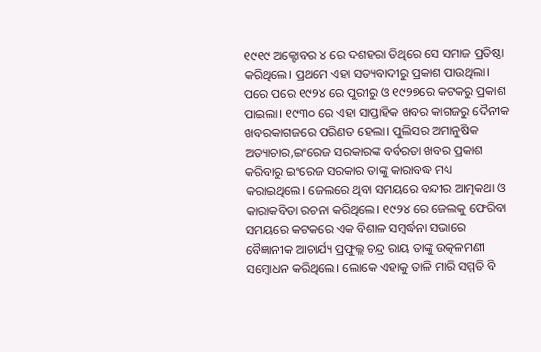୧୯୧୯ ଅକ୍ଟୋବର ୪ ରେ ଦଶହରା ତିଥିରେ ସେ ସମାଜ ପ୍ରତିଷ୍ଠା କରିଥିଲେ। ପ୍ରଥମେ ଏହା ସତ୍ୟବାଦୀରୁ ପ୍ରକାଶ ପାଉଥିଲା। ପରେ ପରେ ୧୯୨୪ ରେ ପୁରୀରୁ ଓ ୧୯୨୭ରେ କଟକରୁ ପ୍ରକାଶ ପାଇଲା। ୧୯୩୦ ରେ ଏହା ସାପ୍ତାହିକ ଖବର କାଗଜରୁ ଦୈନୀକ ଖବରକାଗଜରେ ପରିଣତ ହେଲା। ପୁଲିସର ଅମାନୁଷିକ ଅତ୍ୟାଚାର,ଇଂରେଜ ସରକାରଙ୍କ ବର୍ବରତା ଖବର ପ୍ରକାଶ କରିବାରୁ ଇଂରେଜ ସରକାର ତାଙ୍କୁ କାରାବଦ୍ଧ ମଧ୍ୟ କରାଇଥିଲେ। ଜେଲରେ ଥିବା ସମୟରେ ବନ୍ଦୀର ଆତ୍ମକଥା ଓ କାରାକବିତା ରଚନା କରିଥିଲେ। ୧୯୨୪ ରେ ଜେଲକୁ ଫେରିବା ସମୟରେ କଟକରେ ଏକ ବିଶାଳ ସମ୍ବର୍ଦ୍ଧନା ସଭାରେ ବୈଜ୍ଞାନୀକ ଆଚାର୍ଯ୍ୟ ପ୍ରଫୁଲ୍ଲ ଚନ୍ଦ୍ର ରାୟ ତାଙ୍କୁ ଉତ୍କଳମଣୀ ସମ୍ବୋଧନ କରିଥିଲେ। ଲୋକେ ଏହାକୁ ତାଳି ମାରି ସମ୍ମତି ବି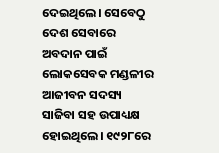ଦେଇଥିଲେ। ସେବେଠୁ ଦେଶ ସେବାରେ ଅବଦାନ ପାଇଁ ଲୋକସେବକ ମଣ୍ଡଳୀର ଆଜୀବନ ସଦସ୍ୟ ସାଜିବା ସହ ଉପାଧ୍ୟକ୍ଷ ହୋଇଥିଲେ। ୧୯୨୮ରେ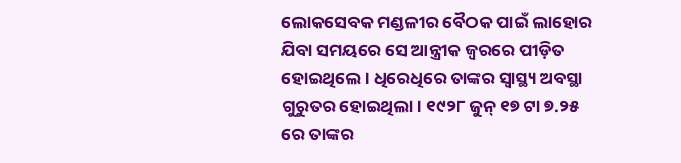ଲୋକସେବକ ମଣ୍ଡଳୀର ବୈଠକ ପାଇଁ ଲାହୋର ଯିବା ସମୟରେ ସେ ଆନ୍ତ୍ରୀକ ଜ୍ୱରରେ ପୀଡ଼ିତ ହୋଇଥିଲେ। ଧିରେଧିରେ ତାଙ୍କର ସ୍ୱାସ୍ଥ୍ୟ ଅବସ୍ଥା ଗୁରୁତର ହୋଇଥିଲା। ୧୯୨୮ ଜୁନ୍ ୧୭ ଟା ୭.୨୫ ରେ ତାଙ୍କର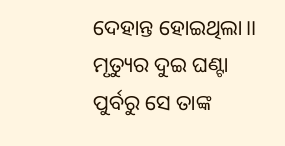ଦେହାନ୍ତ ହୋଇଥିଲା।। ମୃତ୍ୟୁର ଦୁଇ ଘଣ୍ଟା ପୁର୍ବରୁ ସେ ତାଙ୍କ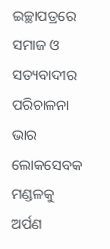ଇଚ୍ଛାପତ୍ରରେ ସମାଜ ଓ ସତ୍ୟବାଦୀର ପରିଚାଳନା ଭାର ଲୋକସେବକ ମଣ୍ଡଳକୁ ଅର୍ପଣ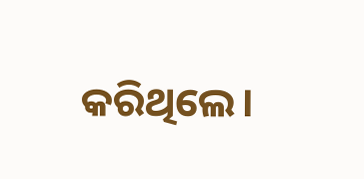କରିଥିଲେ।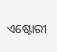ଏଷ୍ଟୋରୀ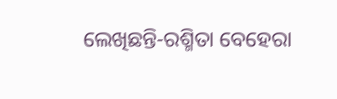ଲେଖିଛନ୍ତି-ରଶ୍ମିତା ବେହେରା